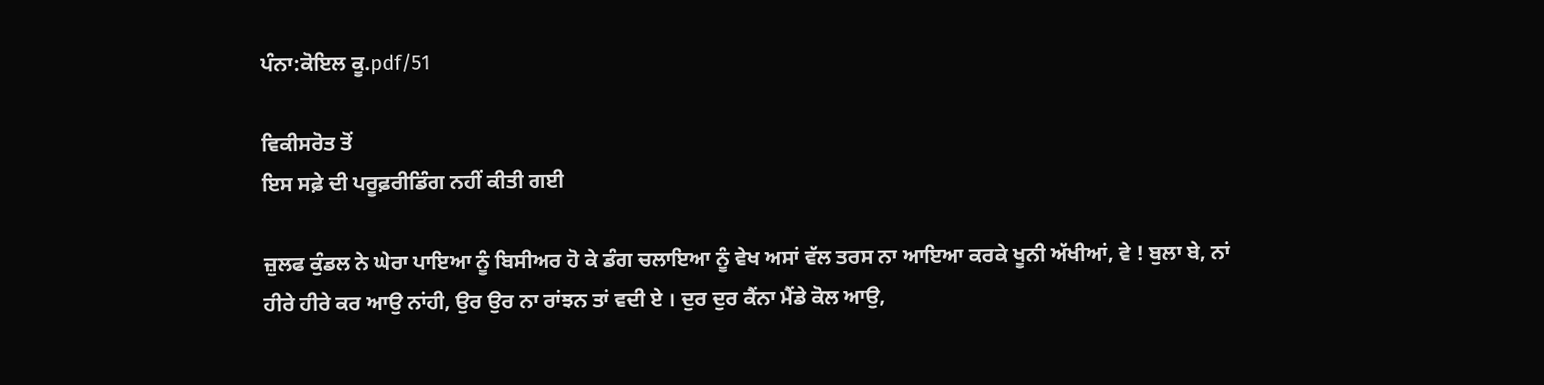ਪੰਨਾ:ਕੋਇਲ ਕੂ.pdf/51

ਵਿਕੀਸਰੋਤ ਤੋਂ
ਇਸ ਸਫ਼ੇ ਦੀ ਪਰੂਫ਼ਰੀਡਿੰਗ ਨਹੀਂ ਕੀਤੀ ਗਈ

ਜ਼ੁਲਫ ਕੁੰਡਲ ਨੇ ਘੇਰਾ ਪਾਇਆ ਨੂੰ ਬਿਸੀਅਰ ਹੋ ਕੇ ਡੰਗ ਚਲਾਇਆ ਨੂੰ ਵੇਖ ਅਸਾਂ ਵੱਲ ਤਰਸ ਨਾ ਆਇਆ ਕਰਕੇ ਖੂਨੀ ਅੱਖੀਆਂ, ਵੇ ! ਬੁਲਾ ਬੇ, ਨਾਂ ਹੀਰੇ ਹੀਰੇ ਕਰ ਆਉ ਨਾਂਹੀ, ਉਰ ਉਰ ਨਾ ਰਾਂਝਨ ਤਾਂ ਵਦੀ ਏ । ਦੁਰ ਦੁਰ ਕੈਂਨਾ ਮੈਂਡੇ ਕੋਲ ਆਉ,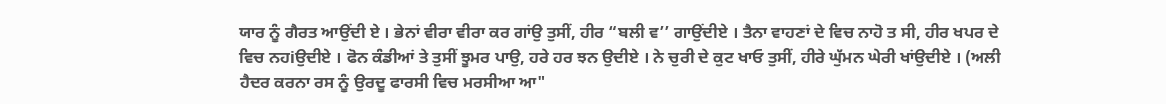ਯਾਰ ਨੂੰ ਗੈਰਤ ਆਉਂਦੀ ਏ । ਭੇਨਾਂ ਵੀਰਾ ਵੀਰਾ ਕਰ ਗਾਂਉ ਤੁਸੀਂ, ਹੀਰ “ਬਲੀ ਵ’’ ਗਾਉਂਦੀਏ । ਤੈਨਾ ਵਾਹਣਾਂ ਦੇ ਵਿਚ ਨਾਹੋ ਤ ਸੀ, ਹੀਰ ਖਪਰ ਦੇ ਵਿਚ ਨਹiਉਦੀਏ । ਫੋਨ ਕੰਡੀਆਂ ਤੇ ਤੁਸੀਂ ਝੂਮਰ ਪਾਉ, ਹਰੇ ਹਰ ਝਨ ਉਦੀਏ । ਨੇ ਚੁਰੀ ਦੇ ਕੁਟ ਖਾਓ ਤੁਸੀਂ, ਹੀਰੇ ਘੁੱਮਨ ਘੇਰੀ ਖਾਂਉਦੀਏ । (ਅਲੀ ਹੈਦਰ ਕਰਨਾ ਰਸ ਨੂੰ ਉਰਦੂ ਫਾਰਸੀ ਵਿਚ ਮਰਸੀਆ ਆ"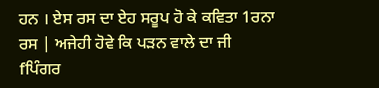ਹਨ । ਏਸ ਰਸ ਦਾ ਏਹ ਸਰੂਪ ਹੋ ਕੇ ਕਵਿਤਾ 1ਰਨਾ ਰਸ | ਅਜੇਹੀ ਹੋਵੇ ਕਿ ਪੜਨ ਵਾਲੇ ਦਾ ਜੀ fਪਿੰਗਰ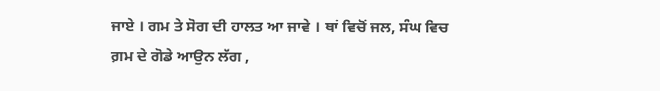ਜਾਏ । ਗਮ ਤੇ ਸੋਗ ਦੀ ਹਾਲਤ ਆ ਜਾਵੇ । ਥਾਂ ਵਿਚੋਂ ਜਲ, ਸੰਘ ਵਿਚ ਗ਼ਮ ਦੇ ਗੋਡੇ ਆਉਨ ਲੱਗ ,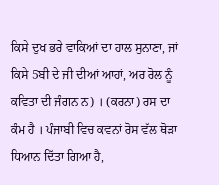ਕਿਸੇ ਦੁਖ ਭਰੇ ਵਾਕਿਆਂ ਦਾ ਹਾਲ ਸੁਨਾਣਾ, ਜਾਂ ਕਿਸੇ 5ਬੀ ਦੇ ਜੀ ਦੀਆਂ ਆਹਾਂ, ਅਰ ਰੋਲ ਨੂੰ ਕਵਿਤਾ ਦੀ ਜੰਗਨ ਨ) । (ਕਰਨਾ) ਰਸ ਦਾ ਕੰਮ ਹੈ । ਪੰਜਾਬੀ ਵਿਚ ਕਵਨਾਂ ਰੋਸ ਵੱਲ ਥੋੜਾ ਧਿਆਨ ਦਿੱਤਾ ਗਿਆ ਹੈ,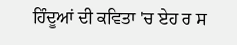ਹਿੰਦੂਆਂ ਦੀ ਕਵਿਤਾ 'ਚ ਏਹ ਰ ਸ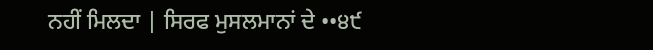ਨਹੀਂ ਮਿਲਦਾ | ਸਿਰਫ ਮੁਸਲਮਾਨਾਂ ਦੇ ••੪੯